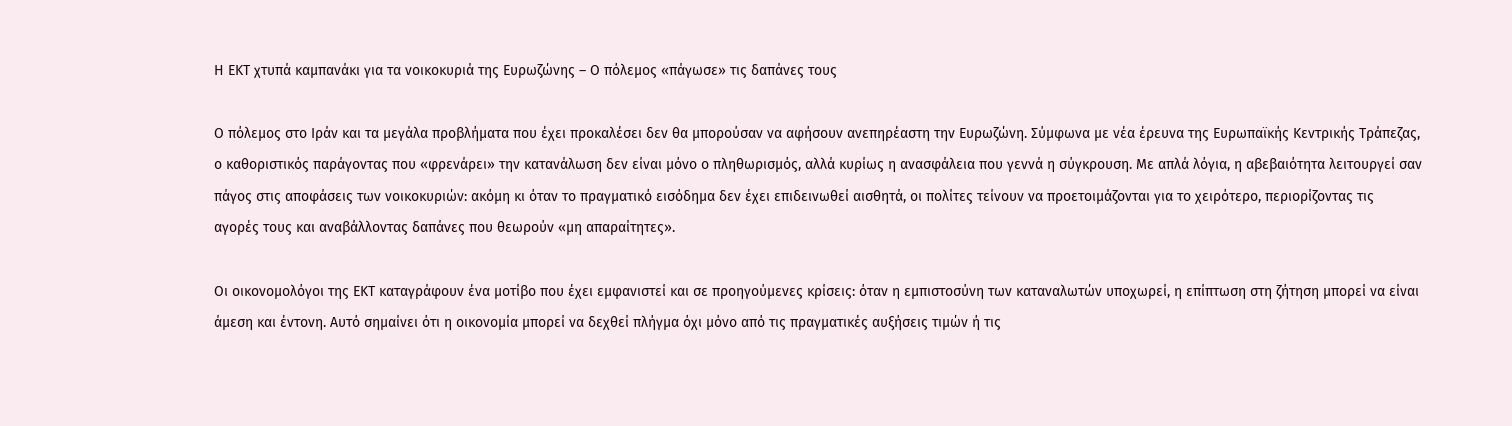Η ΕΚΤ χτυπά καμπανάκι για τα νοικοκυριά της Ευρωζώνης – Ο πόλεμος «πάγωσε» τις δαπάνες τους

Ο πόλεμος στο Ιράν και τα μεγάλα προβλήματα που έχει προκαλέσει δεν θα μπορούσαν να αφήσουν ανεπηρέαστη την Ευρωζώνη. Σύμφωνα με νέα έρευνα της Ευρωπαϊκής Κεντρικής Τράπεζας, ο καθοριστικός παράγοντας που «φρενάρει» την κατανάλωση δεν είναι μόνο ο πληθωρισμός, αλλά κυρίως η ανασφάλεια που γεννά η σύγκρουση. Με απλά λόγια, η αβεβαιότητα λειτουργεί σαν πάγος στις αποφάσεις των νοικοκυριών: ακόμη κι όταν το πραγματικό εισόδημα δεν έχει επιδεινωθεί αισθητά, οι πολίτες τείνουν να προετοιμάζονται για το χειρότερο, περιορίζοντας τις αγορές τους και αναβάλλοντας δαπάνες που θεωρούν «μη απαραίτητες».

Οι οικονομολόγοι της ΕΚΤ καταγράφουν ένα μοτίβο που έχει εμφανιστεί και σε προηγούμενες κρίσεις: όταν η εμπιστοσύνη των καταναλωτών υποχωρεί, η επίπτωση στη ζήτηση μπορεί να είναι άμεση και έντονη. Αυτό σημαίνει ότι η οικονομία μπορεί να δεχθεί πλήγμα όχι μόνο από τις πραγματικές αυξήσεις τιμών ή τις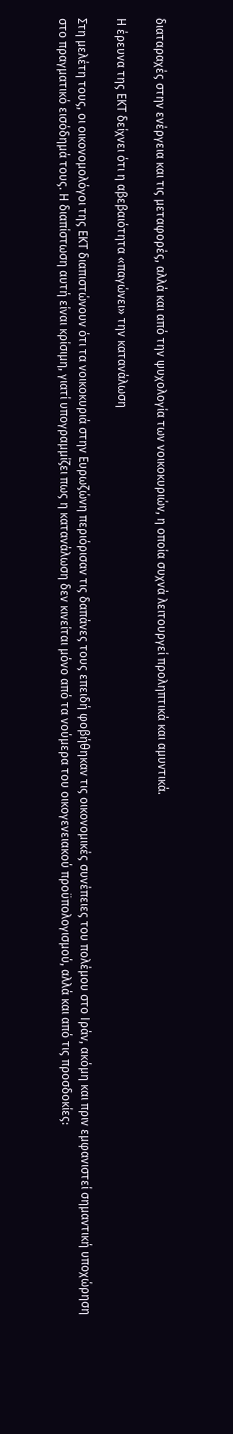διαταραχές στην ενέργεια και τις μεταφορές, αλλά και από την ψυχολογία των νοικοκυριών, η οποία συχνά λειτουργεί προληπτικά και αμυντικά.

Η έρευνα της ΕΚΤ δείχνει ότι η αβεβαιότητα «παγώνει» την κατανάλωση

Στη μελέτη τους, οι οικονομολόγοι της ΕΚΤ διαπιστώνουν ότι τα νοικοκυριά στην Ευρωζώνη περιόρισαν τις δαπάνες τους επειδή φοβήθηκαν τις οικονομικές συνέπειες του πολέμου στο Ιράν, ακόμη και πριν εμφανιστεί σημαντική υποχώρηση στο πραγματικό εισόδημά τους. Η διαπίστωση αυτή είναι κρίσιμη, γιατί υπογραμμίζει πως η κατανάλωση δεν κινείται μόνο από τα νούμερα του οικογενειακού προϋπολογισμού, αλλά και από τις προσδοκίες: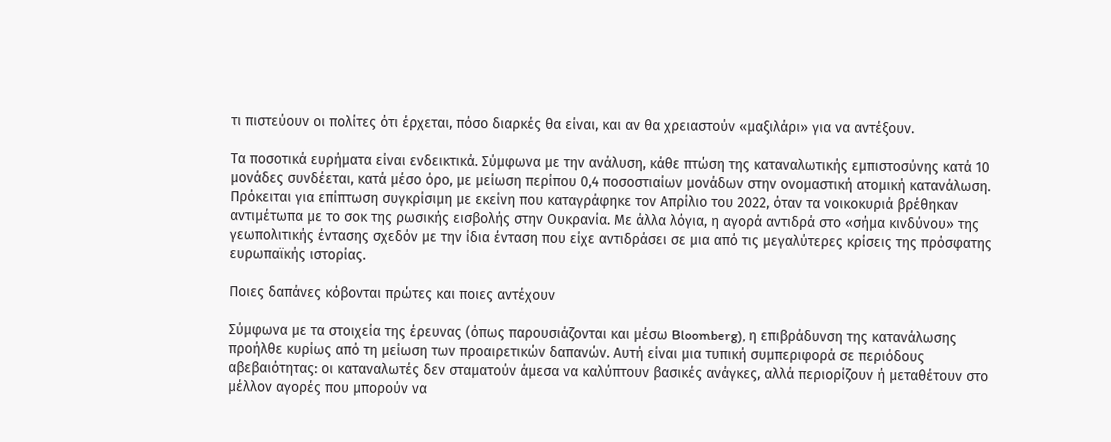τι πιστεύουν οι πολίτες ότι έρχεται, πόσο διαρκές θα είναι, και αν θα χρειαστούν «μαξιλάρι» για να αντέξουν.

Τα ποσοτικά ευρήματα είναι ενδεικτικά. Σύμφωνα με την ανάλυση, κάθε πτώση της καταναλωτικής εμπιστοσύνης κατά 10 μονάδες συνδέεται, κατά μέσο όρο, με μείωση περίπου 0,4 ποσοστιαίων μονάδων στην ονομαστική ατομική κατανάλωση. Πρόκειται για επίπτωση συγκρίσιμη με εκείνη που καταγράφηκε τον Απρίλιο του 2022, όταν τα νοικοκυριά βρέθηκαν αντιμέτωπα με το σοκ της ρωσικής εισβολής στην Ουκρανία. Με άλλα λόγια, η αγορά αντιδρά στο «σήμα κινδύνου» της γεωπολιτικής έντασης σχεδόν με την ίδια ένταση που είχε αντιδράσει σε μια από τις μεγαλύτερες κρίσεις της πρόσφατης ευρωπαϊκής ιστορίας.

Ποιες δαπάνες κόβονται πρώτες και ποιες αντέχουν

Σύμφωνα με τα στοιχεία της έρευνας (όπως παρουσιάζονται και μέσω Bloomberg), η επιβράδυνση της κατανάλωσης προήλθε κυρίως από τη μείωση των προαιρετικών δαπανών. Αυτή είναι μια τυπική συμπεριφορά σε περιόδους αβεβαιότητας: οι καταναλωτές δεν σταματούν άμεσα να καλύπτουν βασικές ανάγκες, αλλά περιορίζουν ή μεταθέτουν στο μέλλον αγορές που μπορούν να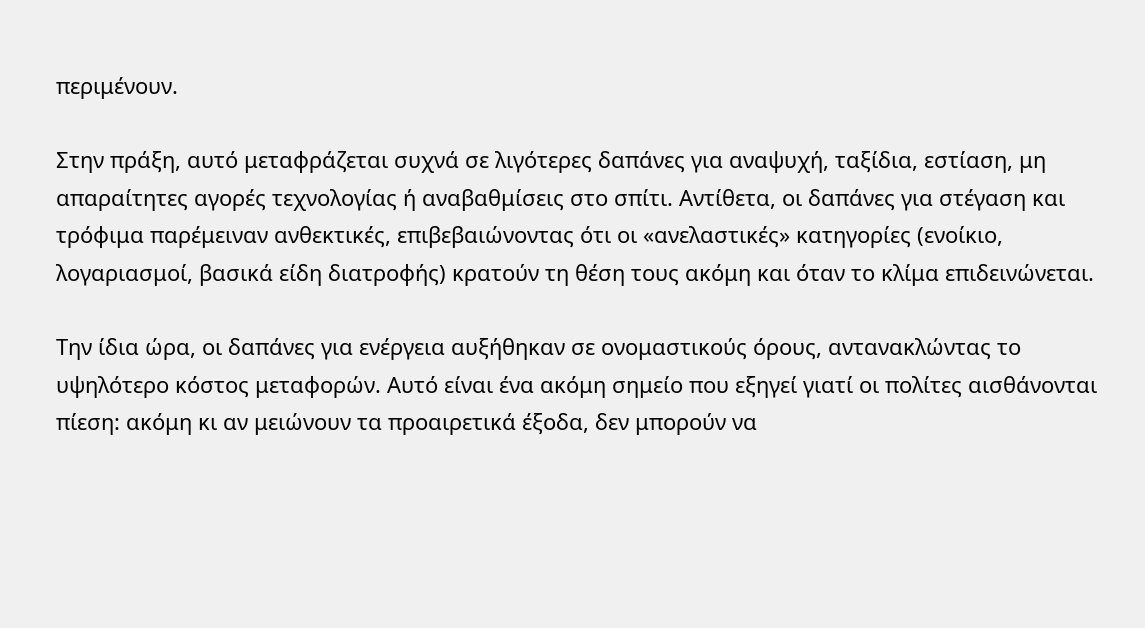περιμένουν.

Στην πράξη, αυτό μεταφράζεται συχνά σε λιγότερες δαπάνες για αναψυχή, ταξίδια, εστίαση, μη απαραίτητες αγορές τεχνολογίας ή αναβαθμίσεις στο σπίτι. Αντίθετα, οι δαπάνες για στέγαση και τρόφιμα παρέμειναν ανθεκτικές, επιβεβαιώνοντας ότι οι «ανελαστικές» κατηγορίες (ενοίκιο, λογαριασμοί, βασικά είδη διατροφής) κρατούν τη θέση τους ακόμη και όταν το κλίμα επιδεινώνεται.

Την ίδια ώρα, οι δαπάνες για ενέργεια αυξήθηκαν σε ονομαστικούς όρους, αντανακλώντας το υψηλότερο κόστος μεταφορών. Αυτό είναι ένα ακόμη σημείο που εξηγεί γιατί οι πολίτες αισθάνονται πίεση: ακόμη κι αν μειώνουν τα προαιρετικά έξοδα, δεν μπορούν να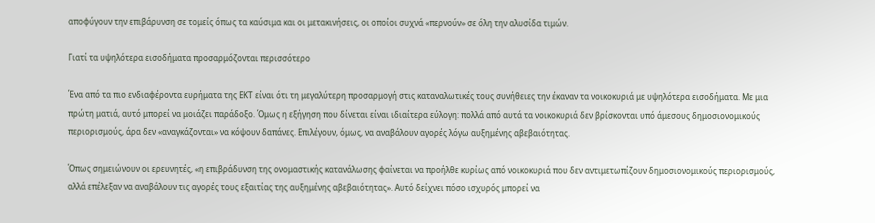αποφύγουν την επιβάρυνση σε τομείς όπως τα καύσιμα και οι μετακινήσεις, οι οποίοι συχνά «περνούν» σε όλη την αλυσίδα τιμών.

Γιατί τα υψηλότερα εισοδήματα προσαρμόζονται περισσότερο

Ένα από τα πιο ενδιαφέροντα ευρήματα της ΕΚΤ είναι ότι τη μεγαλύτερη προσαρμογή στις καταναλωτικές τους συνήθειες την έκαναν τα νοικοκυριά με υψηλότερα εισοδήματα. Με μια πρώτη ματιά, αυτό μπορεί να μοιάζει παράδοξο. Όμως η εξήγηση που δίνεται είναι ιδιαίτερα εύλογη: πολλά από αυτά τα νοικοκυριά δεν βρίσκονται υπό άμεσους δημοσιονομικούς περιορισμούς, άρα δεν «αναγκάζονται» να κόψουν δαπάνες. Επιλέγουν, όμως, να αναβάλουν αγορές λόγω αυξημένης αβεβαιότητας.

Όπως σημειώνουν οι ερευνητές, «η επιβράδυνση της ονομαστικής κατανάλωσης φαίνεται να προήλθε κυρίως από νοικοκυριά που δεν αντιμετωπίζουν δημοσιονομικούς περιορισμούς, αλλά επέλεξαν να αναβάλουν τις αγορές τους εξαιτίας της αυξημένης αβεβαιότητας». Αυτό δείχνει πόσο ισχυρός μπορεί να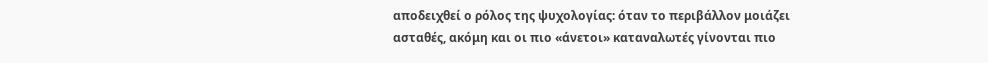αποδειχθεί ο ρόλος της ψυχολογίας: όταν το περιβάλλον μοιάζει ασταθές, ακόμη και οι πιο «άνετοι» καταναλωτές γίνονται πιο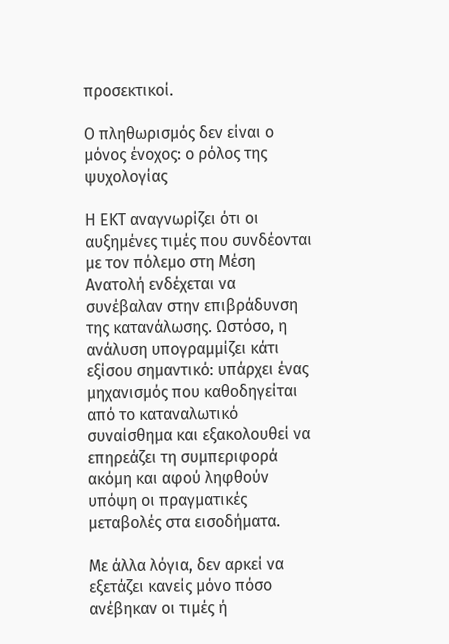προσεκτικοί.

Ο πληθωρισμός δεν είναι ο μόνος ένοχος: ο ρόλος της ψυχολογίας

Η ΕΚΤ αναγνωρίζει ότι οι αυξημένες τιμές που συνδέονται με τον πόλεμο στη Μέση Ανατολή ενδέχεται να συνέβαλαν στην επιβράδυνση της κατανάλωσης. Ωστόσο, η ανάλυση υπογραμμίζει κάτι εξίσου σημαντικό: υπάρχει ένας μηχανισμός που καθοδηγείται από το καταναλωτικό συναίσθημα και εξακολουθεί να επηρεάζει τη συμπεριφορά ακόμη και αφού ληφθούν υπόψη οι πραγματικές μεταβολές στα εισοδήματα.

Με άλλα λόγια, δεν αρκεί να εξετάζει κανείς μόνο πόσο ανέβηκαν οι τιμές ή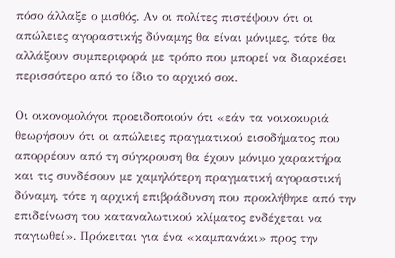πόσο άλλαξε ο μισθός. Αν οι πολίτες πιστέψουν ότι οι απώλειες αγοραστικής δύναμης θα είναι μόνιμες, τότε θα αλλάξουν συμπεριφορά με τρόπο που μπορεί να διαρκέσει περισσότερο από το ίδιο το αρχικό σοκ.

Οι οικονομολόγοι προειδοποιούν ότι «εάν τα νοικοκυριά θεωρήσουν ότι οι απώλειες πραγματικού εισοδήματος που απορρέουν από τη σύγκρουση θα έχουν μόνιμο χαρακτήρα και τις συνδέσουν με χαμηλότερη πραγματική αγοραστική δύναμη, τότε η αρχική επιβράδυνση που προκλήθηκε από την επιδείνωση του καταναλωτικού κλίματος ενδέχεται να παγιωθεί». Πρόκειται για ένα «καμπανάκι» προς την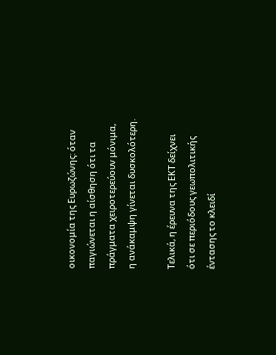οικονομία της Ευρωζώνης: όταν παγιώνεται η αίσθηση ότι τα πράγματα χειροτερεύουν μόνιμα, η ανάκαμψη γίνεται δυσκολότερη.

Τελικά, η έρευνα της ΕΚΤ δείχνει ότι σε περιόδους γεωπολιτικής έντασης το κλειδί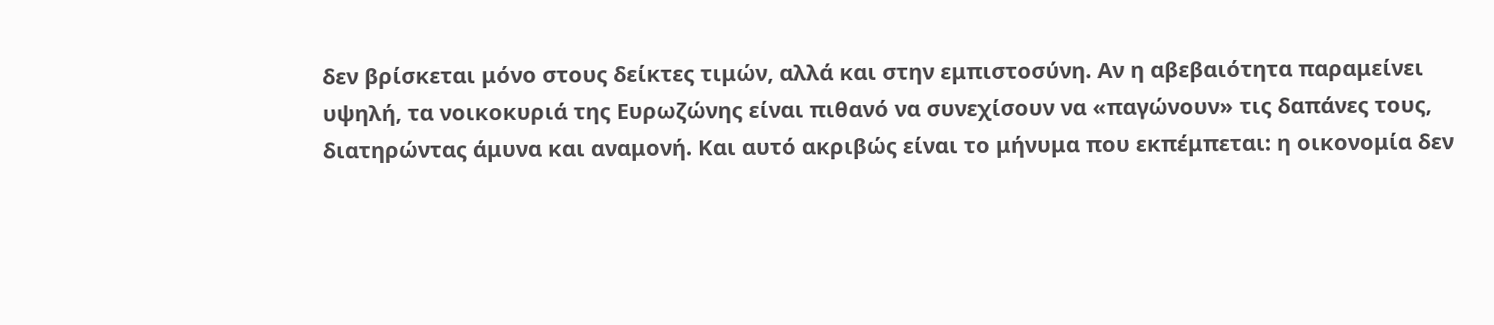δεν βρίσκεται μόνο στους δείκτες τιμών, αλλά και στην εμπιστοσύνη. Αν η αβεβαιότητα παραμείνει υψηλή, τα νοικοκυριά της Ευρωζώνης είναι πιθανό να συνεχίσουν να «παγώνουν» τις δαπάνες τους, διατηρώντας άμυνα και αναμονή. Και αυτό ακριβώς είναι το μήνυμα που εκπέμπεται: η οικονομία δεν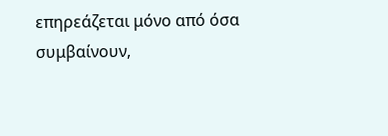επηρεάζεται μόνο από όσα συμβαίνουν,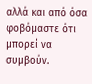αλλά και από όσα φοβόμαστε ότι μπορεί να συμβούν.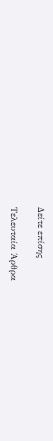Δείτε επίσης

Τελευταία Άρθρα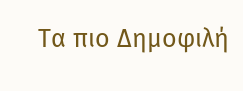Τα πιο Δημοφιλή